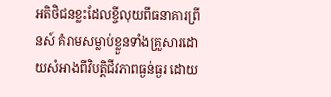អតិថិជនខ្លះដែលខ្ចីលុយពីធនាគារព្រីនស៍ គំរាមសម្លាប់ខ្លួនទាំងគ្រួសារដោយសំអាងពីវិបត្តិជីវភាពធ្ងន់ធ្ងរ ដោយ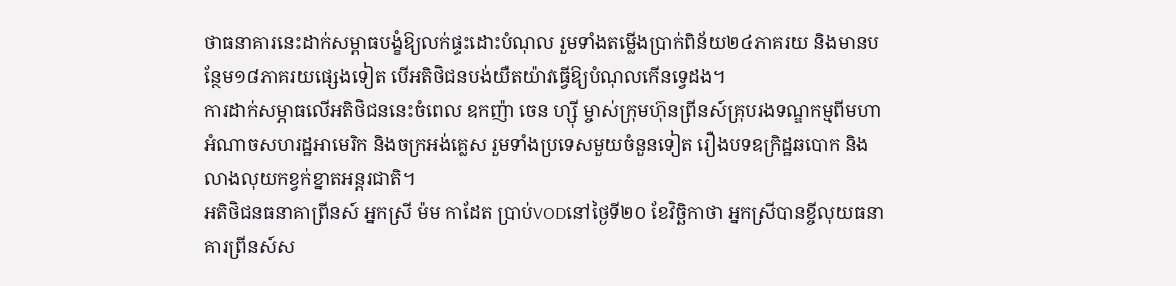ថាធនាគារនេះដាក់សម្ពាធបង្ខំឱ្យលក់ផ្ទះដោះបំណុល រួមទាំងតម្លើងប្រាក់ពិន័យ២៤ភាគរយ និងមានបន្ថែម១៨ភាគរយផ្សេងទៀត បើអតិថិជនបង់យឺតយ៉ាវធ្វើឱ្យបំណុលកើនទ្វេដង។
ការដាក់សម្ភាធលើអតិថិជននេះចំពេល ឧកញ៉ា ចេន ហ្ស៊ី ម្ចាស់ក្រុមហ៊ុនព្រីនស៍គ្រុបរងទណ្ឌកម្មពីមហាអំណាចសហរដ្ឋអាមេរិក និងចក្រអង់គ្លេស រួមទាំងប្រទេសមួយចំនួនទៀត រឿងបទឧក្រិដ្ឋឆបោក និងលាងលុយកខ្វក់ខ្នាតអន្តរជាតិ។
អតិថិជនធនាគាព្រីនស៍ អ្នកស្រី ម៉ម កាដែត ប្រាប់VODនៅថ្ងៃទី២០ ខែវិច្ឆិកាថា អ្នកស្រីបានខ្ចីលុយធនាគារព្រីនស៍ស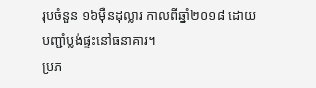រុបចំនួន ១៦ម៉ឺនដុល្លារ កាលពីឆ្នាំ២០១៨ ដោយបញ្ជាំប្លង់ផ្ទះនៅធនាគារ។
ប្រភ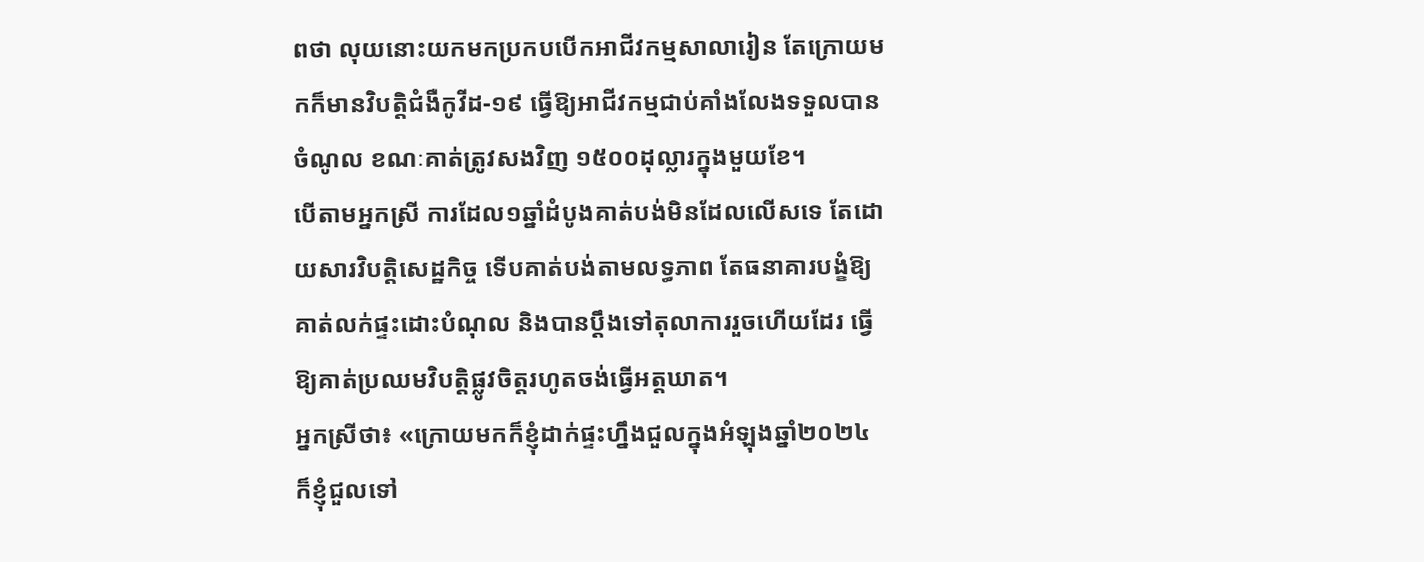ពថា លុយនោះយកមកប្រកបបើកអាជីវកម្មសាលារៀន តែក្រោយមកក៏មានវិបត្តិជំងឺកូវីដ-១៩ ធ្វើឱ្យអាជីវកម្មជាប់គាំងលែងទទួលបានចំណូល ខណៈគាត់ត្រូវសងវិញ ១៥០០ដុល្លារក្នុងមួយខែ។
បើតាមអ្នកស្រី ការដែល១ឆ្នាំដំបូងគាត់បង់មិនដែលលើសទេ តែដោយសារវិបត្តិសេដ្ឋកិច្ច ទើបគាត់បង់តាមលទ្ធភាព តែធនាគារបង្ខំឱ្យគាត់លក់ផ្ទះដោះបំណុល និងបានប្តឹងទៅតុលាការរួចហើយដែរ ធ្វើឱ្យគាត់ប្រឈមវិបត្តិផ្លូវចិត្តរហូតចង់ធ្វើអត្តឃាត។
អ្នកស្រីថា៖ «ក្រោយមកក៏ខ្ញុំដាក់ផ្ទះហ្នឹងជួលក្នុងអំឡុងឆ្នាំ២០២៤ ក៏ខ្ញុំជួលទៅ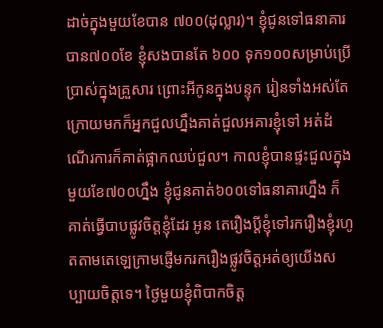ដាច់ក្នុងមួយខែបាន ៧០០(ដុល្លារ)។ ខ្ញុំជូនទៅធនាគារបាន៧០០ខែ ខ្ញុំសងបានតែ ៦០០ ទុក១០០សម្រាប់ប្រើប្រាស់ក្នុងគ្រួសារ ព្រោះអីកូនក្នុងបន្ទុក រៀនទាំងអស់តែក្រោយមកក៏អ្នកជួលហ្នឹងគាត់ជួលអគារខ្ញុំទៅ អត់ដំណើរការក៏គាត់ផ្អាកឈប់ជួល។ កាលខ្ញុំបានផ្ទះជួលក្នុងមួយខែ៧០០ហ្នឹង ខ្ញុំជូនគាត់៦០០ទៅធនាគារហ្នឹង ក៏គាត់ធ្វើបាបផ្លូវចិត្តខ្ញុំដែរ អូន តេរឿងប្តីខ្ញុំទៅរករឿងខ្ញុំរហូតតាមតេឡេក្រាមផ្ញើមករករឿងផ្លូវចិត្តអត់ឲ្យយើងសប្បាយចិត្តទេ។ ថ្ងៃមួយខ្ញុំពិបាកចិត្ត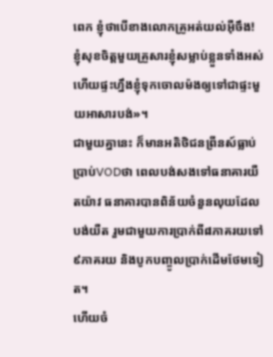ពេក ខ្ញុំថាបើខាងលោកគ្រូអត់យល់អ៊ឺចឹង! ខ្ញុំសុខចិត្តមួយគ្រួសារខ្ញុំសម្លាប់ខ្លួនទាំងអស់ ហើយផ្ទះហ្នឹងខ្ញុំទុកចោលម៉ងឲ្យទៅជាផ្ទះមួយអាសារបង់»។
ជាមួយគ្នានេះ ក៏មានអតិថិជនព្រីនស៍ធ្លាប់ប្រាប់VODថា ពេលបង់សងទៅធនាគារយឺតយ៉ាវ ធនាគារបានពិន័យចំនួនលុយដែលបង់យឺត រួមជាមួយការប្រាក់ពី៨ភាគរយទៅ៩ភាគរយ និងបូកបញ្ចូលប្រាក់ដើមថែមទៀត។
ហើយចំ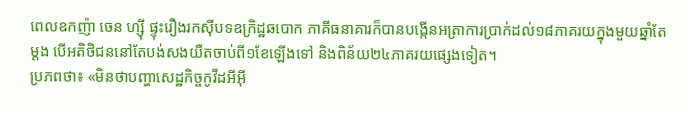ពេលឧកញ៉ា ចេន ហ្ស៊ី ផ្ទុះរឿងរកស៊ីបទឧក្រិដ្ឋឆបោក ភាគីធនាគារក៏បានបង្កើនអត្រាការប្រាក់ដល់១៨ភាគរយក្នុងមួយឆ្នាំតែម្តង បើអតិថិជននៅតែបង់សងយឺតចាប់ពី១ខែឡើងទៅ និងពិន័យ២៤ភាគរយផ្សេងទៀត។
ប្រភពថា៖ «មិនថាបញ្ហាសេដ្ឋកិច្ចកូវីដអីអ៊ី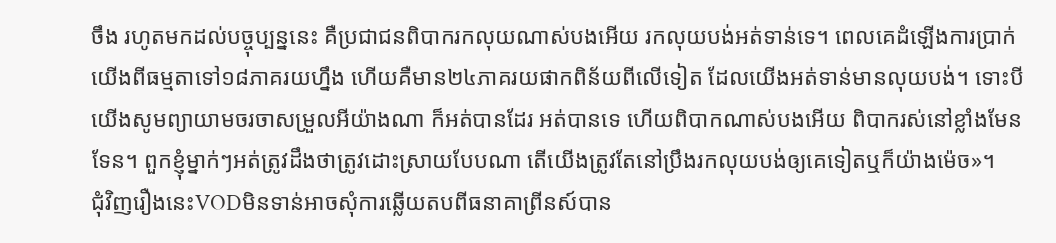ចឹង រហូតមកដល់បច្ចុប្បន្ននេះ គឺប្រជាជនពិបាករកលុយណាស់បងអើយ រកលុយបង់អត់ទាន់ទេ។ ពេលគេដំឡើងការប្រាក់យើងពីធម្មតាទៅ១៨ភាគរយហ្នឹង ហើយគឺមាន២៤ភាគរយផាកពិន័យពីលើទៀត ដែលយើងអត់ទាន់មានលុយបង់។ ទោះបីយើងសូមព្យាយាមចរចាសម្រួលអីយ៉ាងណា ក៏អត់បានដែរ អត់បានទេ ហើយពិបាកណាស់បងអើយ ពិបាករស់នៅខ្លាំងមែនទែន។ ពួកខ្ញុំម្នាក់ៗអត់ត្រូវដឹងថាត្រូវដោះស្រាយបែបណា តើយើងត្រូវតែនៅប្រឹងរកលុយបង់ឲ្យគេទៀតឬក៏យ៉ាងម៉េច»។
ជុំវិញរឿងនេះVODមិនទាន់អាចសុំការឆ្លើយតបពីធនាគាព្រីនស៍បាន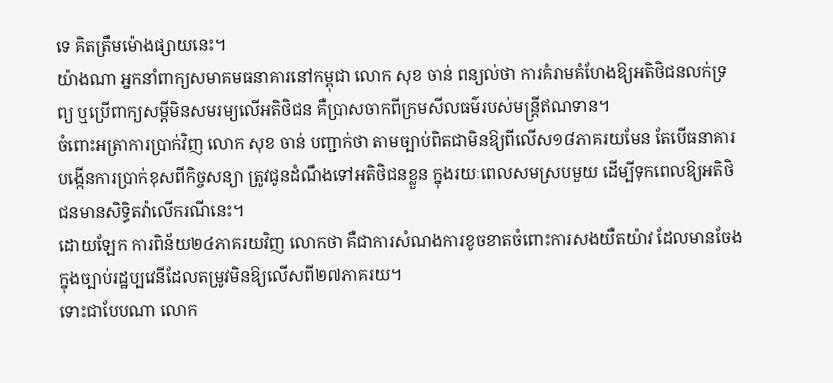ទេ គិតត្រឹមម៉ោងផ្សាយនេះ។
យ៉ាងណា អ្នកនាំពាក្យសមាគមធនាគារនៅកម្ពុជា លោក សុខ ចាន់ ពន្យល់ថា ការគំរាមគំហែងឱ្យអតិថិជនលក់ទ្រព្យ ឬប្រើពាក្យសម្តីមិនសមរម្យលើអតិថិជន គឺប្រាសចាកពីក្រមសីលធម៌របស់មន្រ្តីឥណទាន។
ចំពោះអត្រាការប្រាក់វិញ លោក សុខ ចាន់ បញ្ជាក់ថា តាមច្បាប់ពិតជាមិនឱ្យពីលើស១៨ភាគរយមែន តែបើធនាគារបង្កើនការប្រាក់ខុសពីកិច្ចសន្យា ត្រូវជូនដំណឹងទៅអតិថិជនខ្លួន ក្នុងរយៈពេលសមស្របមួយ ដើម្បីទុកពេលឱ្យអតិថិជនមានសិទ្ធិតវ៉ាលើករណីនេះ។
ដោយឡែក ការពិន័យ២៤ភាគរយវិញ លោកថា គឺជាការសំណងការខូចខាតចំពោះការសងយឺតយ៉ាវ ដែលមានចែងក្នុងច្បាប់រដ្ឋប្បវេនីដែលតម្រូវមិនឱ្យលើសពី២៧ភាគរយ។
ទោះជាបែបណា លោក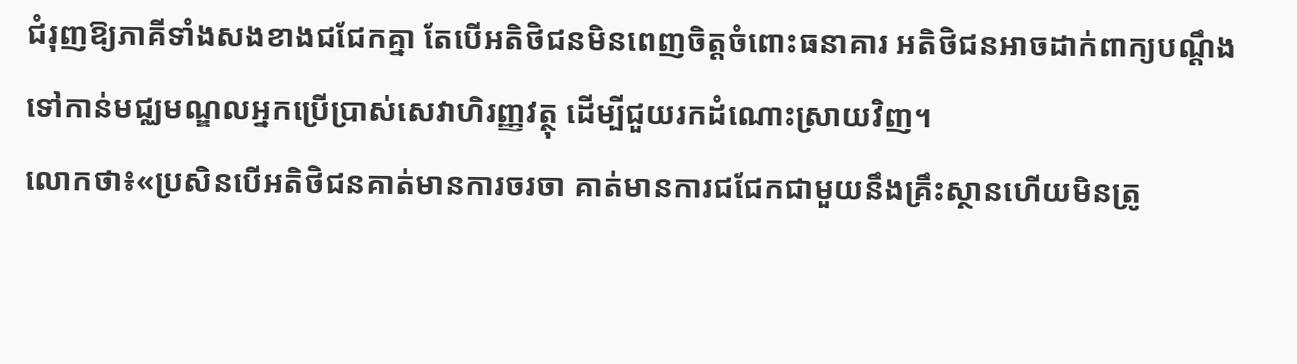ជំរុញឱ្យភាគីទាំងសងខាងជជែកគ្នា តែបើអតិថិជនមិនពេញចិត្តចំពោះធនាគារ អតិថិជនអាចដាក់ពាក្យបណ្តឹងទៅកាន់មជ្ឈមណ្ឌលអ្នកប្រើប្រាស់សេវាហិរញ្ញវត្ថុ ដើម្បីជួយរកដំណោះស្រាយវិញ។
លោកថា៖«ប្រសិនបើអតិថិជនគាត់មានការចរចា គាត់មានការជជែកជាមួយនឹងគ្រឹះស្ថានហើយមិនត្រូ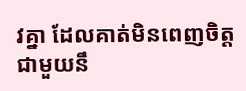វគ្នា ដែលគាត់មិនពេញចិត្តជាមួយនឹ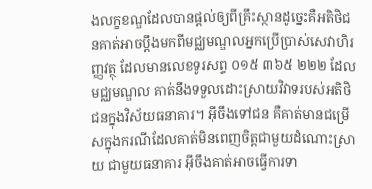ងលក្ខខណ្ឌដែលបានផ្តល់ឲ្យពីគ្រឹះស្ថានដូច្នេះគឺអតិថិជនគាត់អាចប្ដឹងមកពីមជ្ឈមណ្ឌលអ្នកប្រើប្រាស់សេវាហិរញ្ញវត្ថុ ដែលមានលេខទូរសព្ទ ០១៥ ៣៦៥ ២២២ ដែលមជ្ឈមណ្ឌល គាត់នឹងទទួលដោះស្រាយវិវាទរបស់អតិថិជនក្នុងវិស័យធនាគារ។ អ៊ីចឹងទៅជន គឺគាត់មានជម្រើសក្នុងករណីដែលគាត់មិនពេញចិត្តជាមួយដំណោះស្រាយ ជាមួយធនាគារ អ៊ីចឹងគាត់អាចធ្វើការទា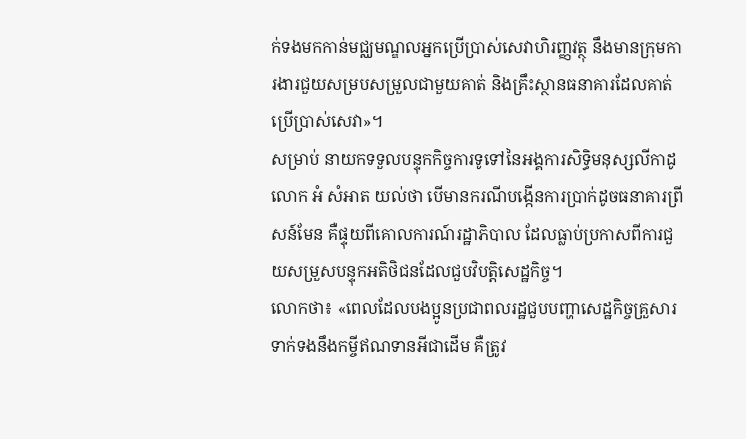ក់ទងមកកាន់មជ្ឈមណ្ឌលអ្នកប្រើប្រាស់សេវាហិរញ្ញវត្ថុ នឹងមានក្រុមការងារជួយសម្របសម្រួលជាមួយគាត់ និងគ្រឹះស្ថានធនាគារដែលគាត់ប្រើប្រាស់សេវា»។
សម្រាប់ នាយកទទួលបន្ទុកកិច្ចការទូទៅនៃអង្គការសិទ្ធិមនុស្សលីកាដូ លោក អំ សំអាត យល់ថា បើមានករណីបង្កើនការប្រាក់ដូចធនាគារព្រីសន៍មែន គឺផ្ទុយពីគោលការណ៍រដ្ឋាភិបាល ដែលធ្លាប់ប្រកាសពីការជួយសម្រួសបន្ទុកអតិថិជនដែលជួបវិបត្តិសេដ្ឋកិច្ច។
លោកថា៖ «ពេលដែលបងប្អូនប្រជាពលរដ្ឋជួបបញ្ហាសេដ្ឋកិច្ចគ្រួសារ ទាក់ទងនឹងកម្ចីឥណទានអីជាដើម គឺត្រូវ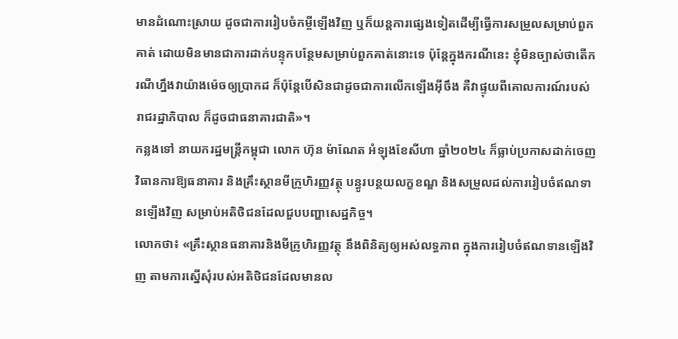មានដំណោះស្រាយ ដូចជាការរៀបចំកម្ចីឡើងវិញ ឬក៏យន្ដការផ្សេងទៀតដើម្បីធ្វើការសម្រួលសម្រាប់ពួកគាត់ ដោយមិនមានជាការដាក់បន្ទុកបន្ថែមសម្រាប់ពួកគាត់នោះទេ ប៉ុន្តែក្នុងករណីនេះ ខ្ញុំមិនច្បាស់ថាតើករណីហ្នឹងវាយ៉ាងម៉េចឲ្យប្រាកដ ក៏ប៉ុន្តែបើសិនជាដូចជាការលើកឡើងអ៊ីចឹង គឺវាផ្ទុយពីគោលការណ៍របស់រាជរដ្ឋាភិបាល ក៏ដូចជាធនាគារជាតិ»។
កន្លងទៅ នាយករដ្ឋមន្រ្តីកម្ពុជា លោក ហ៊ុន ម៉ាណែត អំឡុងខែសីហា ឆ្នាំ២០២៤ ក៏ធ្លាប់ប្រកាសដាក់ចេញវិធានការឱ្យធនាគារ និងគ្រឹះស្ថានមីក្រូហិរញ្ញវត្ថុ បន្ធូរបន្ថយលក្ខខណ្ឌ និងសម្រួលដល់ការរៀបចំឥណទានឡើងវិញ សម្រាប់អតិថិជនដែលជួបបញ្ហាសេដ្ឋកិច្ច។
លោកថា៖ «គ្រឹះស្ថានធនាគារនិងមីក្រូហិរញ្ញវត្ថុ នឹងពិនិត្យឲ្យអស់លទ្ធភាព ក្នុងការរៀបចំឥណទានឡើងវិញ តាមការស្នើសុំរបស់អតិថិជនដែលមានល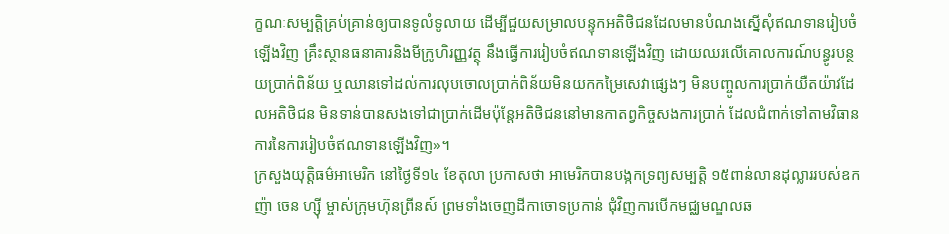ក្ខណៈសម្បត្តិគ្រប់គ្រាន់ឲ្យបានទូលំទូលាយ ដើម្បីជួយសម្រាលបន្ទុកអតិថិជនដែលមានបំណងស្នើសុំឥណទានរៀបចំឡើងវិញ គ្រឹះស្ថានធនាគារនិងមីក្រូហិរញ្ញវត្ថុ នឹងធ្វើការរៀបចំឥណទានឡើងវិញ ដោយឈរលើគោលការណ៍បន្ធូរបន្ថយប្រាក់ពិន័យ ឬឈានទៅដល់ការលុបចោលប្រាក់ពិន័យមិនយកកម្រៃសេវាផ្សេងៗ មិនបញ្ចូលការប្រាក់យឺតយ៉ាវដែលអតិថិជន មិនទាន់បានសងទៅជាប្រាក់ដើមប៉ុន្តែអតិថិជននៅមានកាតព្វកិច្ចសងការប្រាក់ ដែលជំពាក់ទៅតាមវិធានការនៃការរៀបចំឥណទានឡើងវិញ»។
ក្រសួងយុត្តិធម៌អាមេរិក នៅថ្ងៃទី១៤ ខែតុលា ប្រកាសថា អាមេរិកបានបង្កកទ្រព្យសម្បត្តិ ១៥ពាន់លានដុល្លាររបស់ឧកញ៉ា ចេន ហ្ស៊ី ម្ចាស់ក្រុមហ៊ុនព្រីនស៍ ព្រមទាំងចេញដីកាចោទប្រកាន់ ជុំវិញការបើកមជ្ឈមណ្ឌលឆ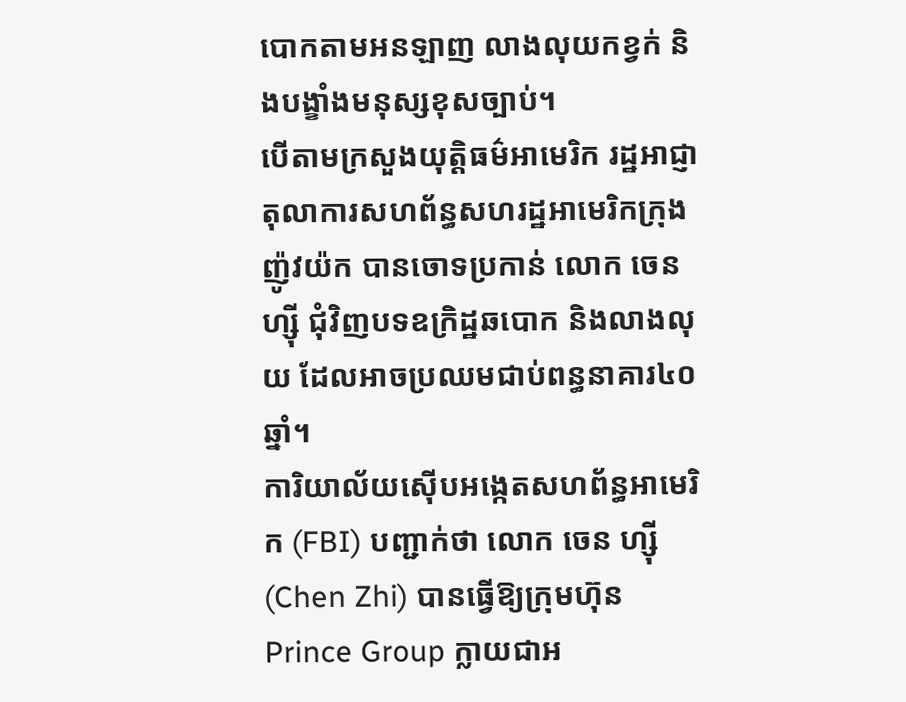បោកតាមអនឡាញ លាងលុយកខ្វក់ និងបង្ខាំងមនុស្សខុសច្បាប់។
បើតាមក្រសួងយុត្តិធម៌អាមេរិក រដ្ឋអាជ្ញាតុលាការសហព័ន្ធសហរដ្ឋអាមេរិកក្រុងញ៉ូវយ៉ក បានចោទប្រកាន់ លោក ចេន ហ្ស៊ី ជុំវិញបទឧក្រិដ្ឋឆបោក និងលាងលុយ ដែលអាចប្រឈមជាប់ពន្ធនាគារ៤០ឆ្នាំ។
ការិយាល័យស៊ើបអង្កេតសហព័ន្ធអាមេរិក (FBI) បញ្ជាក់ថា លោក ចេន ហ្ស៊ី (Chen Zhi) បានធ្វើឱ្យក្រុមហ៊ុន Prince Group ក្លាយជាអ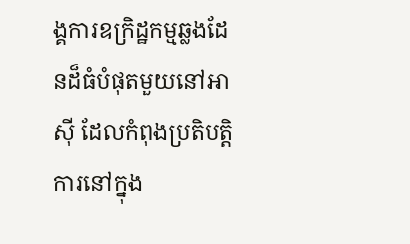ង្គការឧក្រិដ្ឋកម្មឆ្លងដែនដ៏ធំបំផុតមួយនៅអាស៊ី ដែលកំពុងប្រតិបត្តិការនៅក្នុង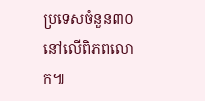ប្រទេសចំនួន៣០នៅលើពិភពលោក៕